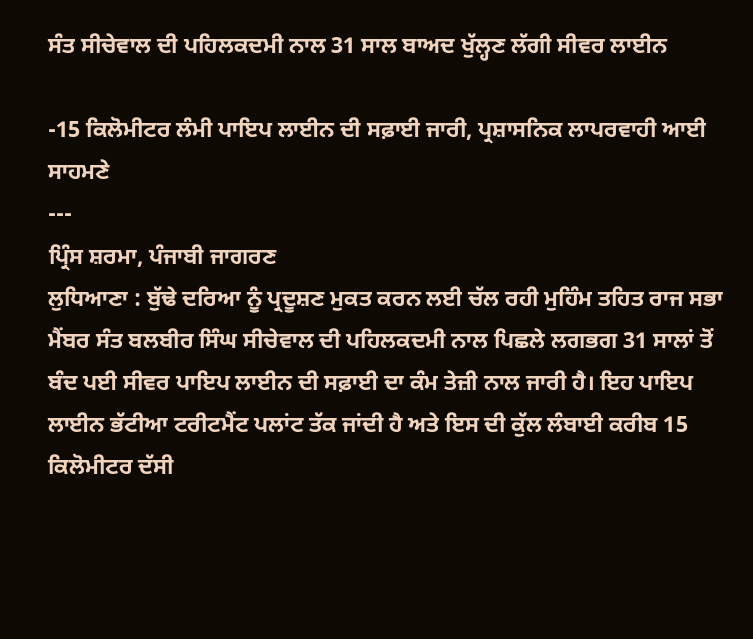ਸੰਤ ਸੀਚੇਵਾਲ ਦੀ ਪਹਿਲਕਦਮੀ ਨਾਲ 31 ਸਾਲ ਬਾਅਦ ਖੁੱਲ੍ਹਣ ਲੱਗੀ ਸੀਵਰ ਲਾਈਨ

-15 ਕਿਲੋਮੀਟਰ ਲੰਮੀ ਪਾਇਪ ਲਾਈਨ ਦੀ ਸਫ਼ਾਈ ਜਾਰੀ, ਪ੍ਰਸ਼ਾਸਨਿਕ ਲਾਪਰਵਾਹੀ ਆਈ ਸਾਹਮਣੇ
---
ਪ੍ਰਿੰਸ ਸ਼ਰਮਾ, ਪੰਜਾਬੀ ਜਾਗਰਣ
ਲੁਧਿਆਣਾ : ਬੁੱਢੇ ਦਰਿਆ ਨੂੰ ਪ੍ਰਦੂਸ਼ਣ ਮੁਕਤ ਕਰਨ ਲਈ ਚੱਲ ਰਹੀ ਮੁਹਿੰਮ ਤਹਿਤ ਰਾਜ ਸਭਾ ਮੈਂਬਰ ਸੰਤ ਬਲਬੀਰ ਸਿੰਘ ਸੀਚੇਵਾਲ ਦੀ ਪਹਿਲਕਦਮੀ ਨਾਲ ਪਿਛਲੇ ਲਗਭਗ 31 ਸਾਲਾਂ ਤੋਂ ਬੰਦ ਪਈ ਸੀਵਰ ਪਾਇਪ ਲਾਈਨ ਦੀ ਸਫ਼ਾਈ ਦਾ ਕੰਮ ਤੇਜ਼ੀ ਨਾਲ ਜਾਰੀ ਹੈ। ਇਹ ਪਾਇਪ ਲਾਈਨ ਭੱਟੀਆ ਟਰੀਟਮੈਂਟ ਪਲਾਂਟ ਤੱਕ ਜਾਂਦੀ ਹੈ ਅਤੇ ਇਸ ਦੀ ਕੁੱਲ ਲੰਬਾਈ ਕਰੀਬ 15 ਕਿਲੋਮੀਟਰ ਦੱਸੀ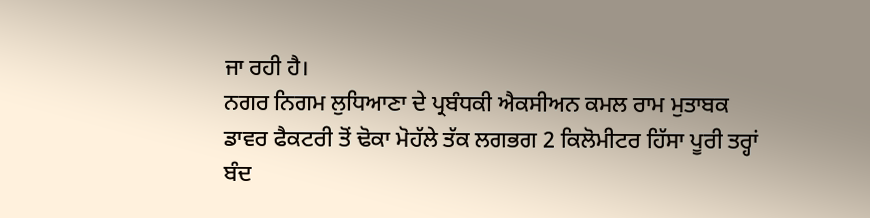ਜਾ ਰਹੀ ਹੈ।
ਨਗਰ ਨਿਗਮ ਲੁਧਿਆਣਾ ਦੇ ਪ੍ਰਬੰਧਕੀ ਐਕਸੀਅਨ ਕਮਲ ਰਾਮ ਮੁਤਾਬਕ ਡਾਵਰ ਫੈਕਟਰੀ ਤੋਂ ਢੋਕਾ ਮੋਹੱਲੇ ਤੱਕ ਲਗਭਗ 2 ਕਿਲੋਮੀਟਰ ਹਿੱਸਾ ਪੂਰੀ ਤਰ੍ਹਾਂ ਬੰਦ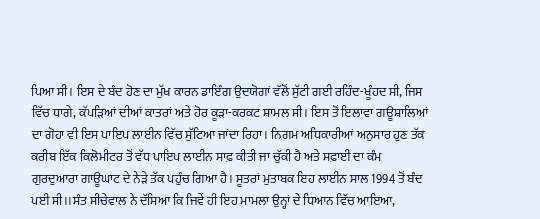ਪਿਆ ਸੀ। ਇਸ ਦੇ ਬੰਦ ਹੋਣ ਦਾ ਮੁੱਖ ਕਾਰਨ ਡਾਇੰਗ ਉਦਯੋਗਾਂ ਵੱਲੋਂ ਸੁੱਟੀ ਗਈ ਰਹਿੰਦ-ਖੂੰਹਦ ਸੀ, ਜਿਸ ਵਿੱਚ ਧਾਗੇ, ਕੱਪੜਿਆਂ ਦੀਆਂ ਕਾਤਰਾਂ ਅਤੇ ਹੋਰ ਕੂੜਾ-ਕਰਕਟ ਸ਼ਾਮਲ ਸੀ। ਇਸ ਤੋਂ ਇਲਾਵਾ ਗਊਸ਼ਾਲਿਆਂ ਦਾ ਗੋਹਾ ਵੀ ਇਸ ਪਾਇਪ ਲਾਈਨ ਵਿੱਚ ਸੁੱਟਿਆ ਜਾਂਦਾ ਰਿਹਾ। ਨਿਗਮ ਅਧਿਕਾਰੀਆਂ ਅਨੁਸਾਰ ਹੁਣ ਤੱਕ ਕਰੀਬ ਇੱਕ ਕਿਲੋਮੀਟਰ ਤੋਂ ਵੱਧ ਪਾਇਪ ਲਾਈਨ ਸਾਫ਼ ਕੀਤੀ ਜਾ ਚੁੱਕੀ ਹੈ ਅਤੇ ਸਫ਼ਾਈ ਦਾ ਕੰਮ ਗੁਰਦੁਆਰਾ ਗਾਊਘਾਟ ਦੇ ਨੇੜੇ ਤੱਕ ਪਹੁੰਚ ਗਿਆ ਹੈ। ਸੂਤਰਾਂ ਮੁਤਾਬਕ ਇਹ ਲਾਈਨ ਸਾਲ 1994 ਤੋਂ ਬੰਦ ਪਈ ਸੀ।।ਸੰਤ ਸੀਚੇਵਾਲ ਨੇ ਦੱਸਿਆ ਕਿ ਜਿਵੇਂ ਹੀ ਇਹ ਮਾਮਲਾ ਉਨ੍ਹਾਂ ਦੇ ਧਿਆਨ ਵਿੱਚ ਆਇਆ,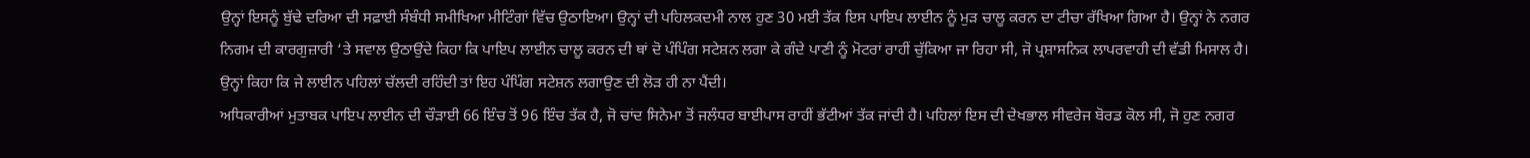ਉਨ੍ਹਾਂ ਇਸਨੂੰ ਬੁੱਢੇ ਦਰਿਆ ਦੀ ਸਫ਼ਾਈ ਸੰਬੰਧੀ ਸਮੀਖਿਆ ਮੀਟਿੰਗਾਂ ਵਿੱਚ ਉਠਾਇਆ। ਉਨ੍ਹਾਂ ਦੀ ਪਹਿਲਕਦਮੀ ਨਾਲ ਹੁਣ 30 ਮਈ ਤੱਕ ਇਸ ਪਾਇਪ ਲਾਈਨ ਨੂੰ ਮੁੜ ਚਾਲੂ ਕਰਨ ਦਾ ਟੀਚਾ ਰੱਖਿਆ ਗਿਆ ਹੈ। ਉਨ੍ਹਾਂ ਨੇ ਨਗਰ ਨਿਗਮ ਦੀ ਕਾਰਗੁਜ਼ਾਰੀ ‘ਤੇ ਸਵਾਲ ਉਠਾਉਂਦੇ ਕਿਹਾ ਕਿ ਪਾਇਪ ਲਾਈਨ ਚਾਲੂ ਕਰਨ ਦੀ ਥਾਂ ਦੋ ਪੰਪਿੰਗ ਸਟੇਸ਼ਨ ਲਗਾ ਕੇ ਗੰਦੇ ਪਾਣੀ ਨੂੰ ਮੋਟਰਾਂ ਰਾਹੀਂ ਚੁੱਕਿਆ ਜਾ ਰਿਹਾ ਸੀ, ਜੋ ਪ੍ਰਸ਼ਾਸਨਿਕ ਲਾਪਰਵਾਹੀ ਦੀ ਵੱਡੀ ਮਿਸਾਲ ਹੈ। ਉਨ੍ਹਾਂ ਕਿਹਾ ਕਿ ਜੇ ਲਾਈਨ ਪਹਿਲਾਂ ਚੱਲਦੀ ਰਹਿੰਦੀ ਤਾਂ ਇਹ ਪੰਪਿੰਗ ਸਟੇਸ਼ਨ ਲਗਾਉਣ ਦੀ ਲੋੜ ਹੀ ਨਾ ਪੈਂਦੀ।
ਅਧਿਕਾਰੀਆਂ ਮੁਤਾਬਕ ਪਾਇਪ ਲਾਈਨ ਦੀ ਚੌੜਾਈ 66 ਇੰਚ ਤੋਂ 96 ਇੰਚ ਤੱਕ ਹੈ, ਜੋ ਚਾਂਦ ਸਿਨੇਮਾ ਤੋਂ ਜਲੰਧਰ ਬਾਈਪਾਸ ਰਾਹੀਂ ਭੱਟੀਆਂ ਤੱਕ ਜਾਂਦੀ ਹੈ। ਪਹਿਲਾਂ ਇਸ ਦੀ ਦੇਖਭਾਲ ਸੀਵਰੇਜ ਬੋਰਡ ਕੋਲ ਸੀ, ਜੋ ਹੁਣ ਨਗਰ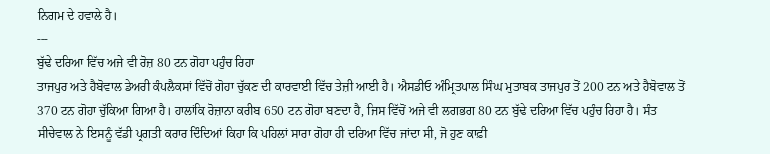ਨਿਗਮ ਦੇ ਹਵਾਲੇ ਹੈ।
---
ਬੁੱਢੇ ਦਰਿਆ ਵਿੱਚ ਅਜੇ ਵੀ ਰੋਜ਼ 80 ਟਨ ਗੋਹਾ ਪਹੁੰਚ ਰਿਹਾ
ਤਾਜਪੁਰ ਅਤੇ ਹੈਬੋਵਾਲ ਡੇਅਰੀ ਕੰਪਲੈਕਸਾਂ ਵਿੱਚੋਂ ਗੋਹਾ ਚੁੱਕਣ ਦੀ ਕਾਰਵਾਈ ਵਿੱਚ ਤੇਜ਼ੀ ਆਈ ਹੈ। ਐਸਡੀਓ ਅੰਮ੍ਰਿਤਪਾਲ ਸਿੰਘ ਮੁਤਾਬਕ ਤਾਜਪੁਰ ਤੋਂ 200 ਟਨ ਅਤੇ ਹੈਬੋਵਾਲ ਤੋਂ 370 ਟਨ ਗੋਹਾ ਚੁੱਕਿਆ ਗਿਆ ਹੈ। ਹਾਲਾਂਕਿ ਰੋਜ਼ਾਨਾ ਕਰੀਬ 650 ਟਨ ਗੋਹਾ ਬਣਦਾ ਹੈ, ਜਿਸ ਵਿੱਚੋਂ ਅਜੇ ਵੀ ਲਗਭਗ 80 ਟਨ ਬੁੱਢੇ ਦਰਿਆ ਵਿੱਚ ਪਹੁੰਚ ਰਿਹਾ ਹੈ। ਸੰਤ ਸੀਚੇਵਾਲ ਨੇ ਇਸਨੂੰ ਵੱਡੀ ਪ੍ਰਗਤੀ ਕਰਾਰ ਦਿੰਦਿਆਂ ਕਿਹਾ ਕਿ ਪਹਿਲਾਂ ਸਾਰਾ ਗੋਹਾ ਹੀ ਦਰਿਆ ਵਿੱਚ ਜਾਂਦਾ ਸੀ, ਜੋ ਹੁਣ ਕਾਫ਼ੀ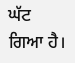ਘੱਟ ਗਿਆ ਹੈ।